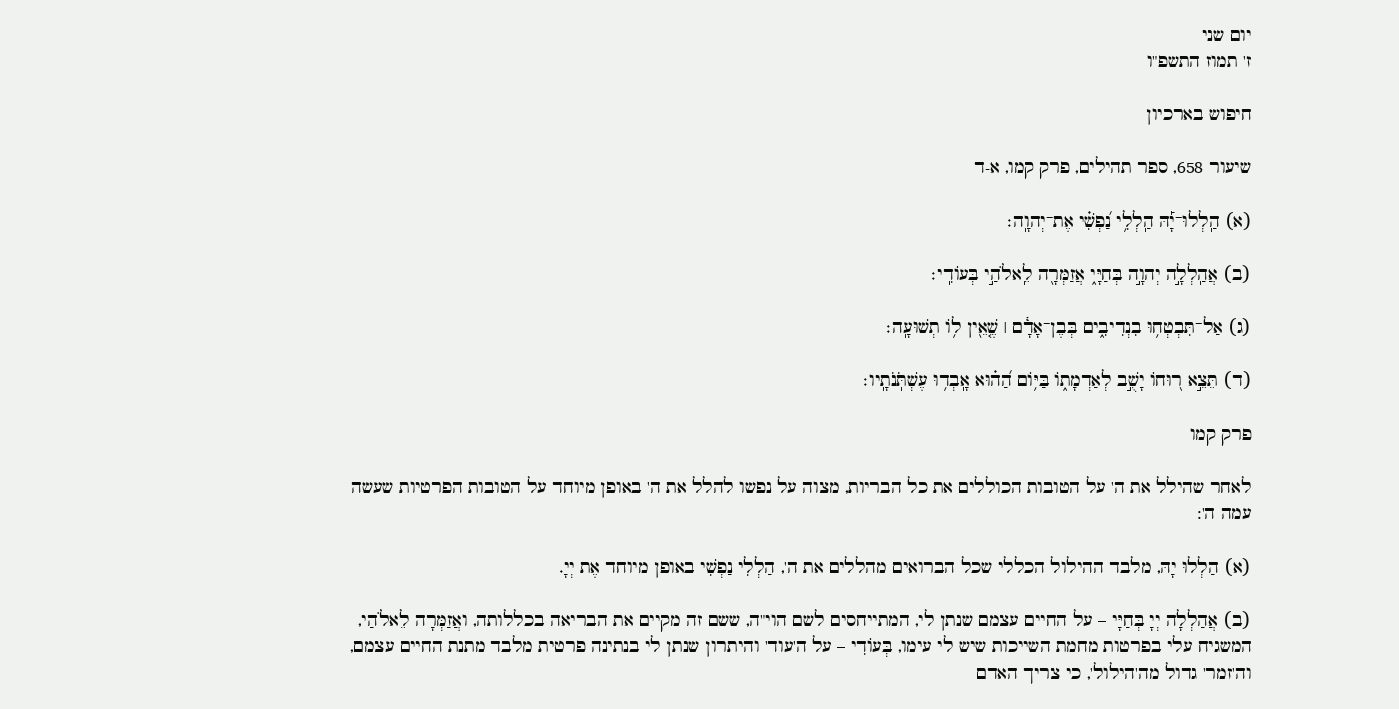יום שני
ז' תמוז התשפ"ו

חיפוש בארכיון

שיעור 658, ספר תהילים, פרק קמו, א-ד

(א) הַֽלְלוּ־יָ֡הּ הַֽלְלִ֥י נַ֝פְשִׁ֗י אֶת־יְהוָֽה׃

(ב) אֲהַֽלְלָ֣ה יְהוָ֣ה בְּחַיָּ֑י אֲזַמְּרָ֖ה לֵֽאלֹהַ֣י בְּעוֹדִֽי׃

(ג) אַל־תִּבְטְח֥וּ בִנְדִיבִ֑ים בְּבֶן־אָדָ֓ם ׀ שֶׁ֤אֵ֖ין ל֥וֹ תְשׁוּעָֽה׃

(ד) תֵּצֵ֣א ר֭וּחוֹ יָשֻׁ֣ב לְאַדְמָת֑וֹ בַּיּ֥וֹם הַ֝ה֗וּא אָֽבְד֥וּ עֶשְׁתֹּֽנֹתָֽיו׃

פרק קמו

לאחר שהילל את ה' על הטובות הכוללים את כל הבריות, מצוה על נפשו להלל את ה' באופן מיוחד על הטובות הפרטיות שעשה עמה ה':

(א) הַלְלוּ יָהּ, מלבד ההילול הכללי שכל הברואים מהללים את ה', הַלְלִי נַפְשִׁי באופן מיוחד אֶת יְיָ.

(ב) אֲהַלְלָה יְיָ בְּחַיָּי – על החיים עצמם שנתן לי, המתייחסים לשם הוי"ה, ששם זה מקיים את הבריאה בכללותה, ואֲזַמְּרָה לֵאלֹהַי, המשגיח עלי בפרטות מחמת השייכות שיש לי עימו, בְּעוֹדִי – על ה'עוד' והיתרון שנתן לי בנתינה פרטית מלבד מתנת החיים עצמם, וה'זמר' גדול מה'הילול', כי צריך האדם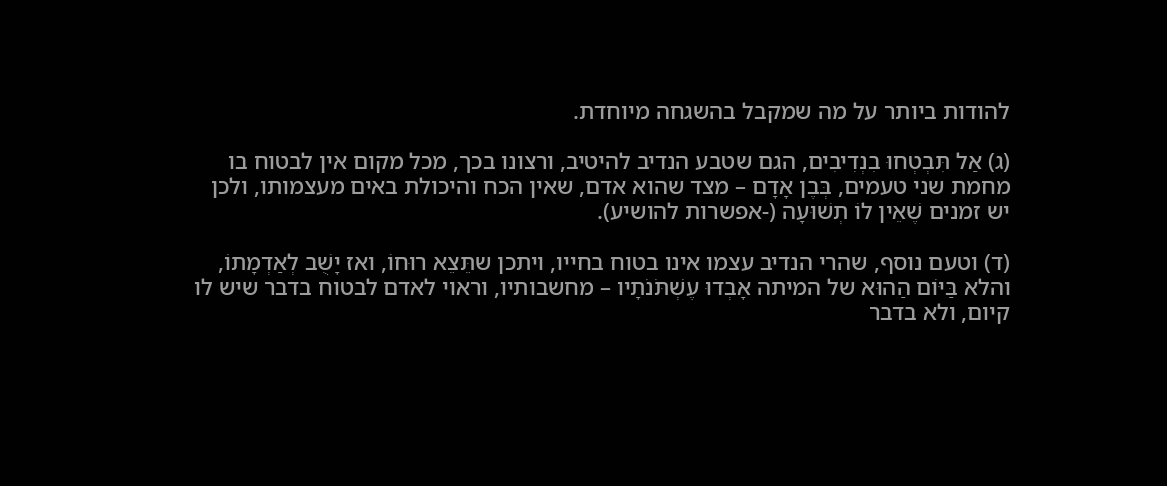להודות ביותר על מה שמקבל בהשגחה מיוחדת.

(ג) אַל תִּבְטְחוּ בִנְדִיבִים, הגם שטבע הנדיב להיטיב, ורצונו בכך, מכל מקום אין לבטוח בו מחמת שני טעמים, בְּבֶן אָדָם – מצד שהוא אדם, שאין הכח והיכולת באים מעצמותו, ולכן יש זמנים שֶׁאֵין לוֹ תְשׁוּעָה (-אפשרות להושיע).

(ד) וטעם נוסף, שהרי הנדיב עצמו אינו בטוח בחייו, ויתכן שתֵּצֵא רוּחוֹ, ואז יָשֻׁב לְאַדְמָתוֹ, והלא בַּיּוֹם הַהוּא של המיתה אָבְדוּ עֶשְׁתֹּנֹתָיו – מחשבותיו, וראוי לאדם לבטוח בדבר שיש לו קיום, ולא בדבר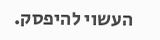העשוי להיפסק.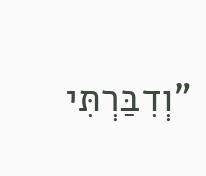"וְדִבַּרְתִּי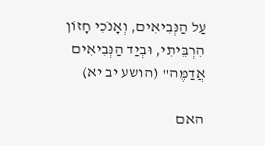עַל הַנְּבִיאִים, וְאָנֹכִי חָזוֹן הִרְבֵּיתִי, וּבְיַד הַנְּבִיאִים אֲדַמֶּה" (הושע יב יא)

האם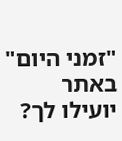"זמני היום" באתר יועילו לך?